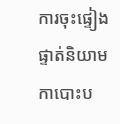ការចុះផ្ទៀងផ្ទាត់និយាមកាបោះប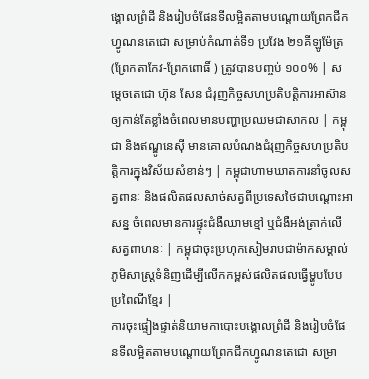ង្គោលព្រំដី និងរៀបចំផែនទីលម្អិតតាមបណ្តោយព្រែកជីកហ្វូណនតេជោ សម្រាប់កំណាត់ទី១ ប្រវែង ២១គីឡូម៉ែត្រ (ព្រែកតាកែវ-ព្រែកពោធិ៍ ) ត្រូវបានបញ្ចប់ ១០០% | សម្តេចតេជោ ហ៊ុន សែន ជំរុញកិច្ចសហប្រតិបត្តិការអាស៊ានឲ្យកាន់តែខ្លាំងចំពេលមានបញ្ហាប្រឈមជាសាកល | កម្ពុជា និងឥណ្ឌូនេស៊ី មានគោលបំណងជំរុញកិច្ចសហប្រតិបត្តិការក្នុងវិស័យសំខាន់ៗ | កម្ពុជាហាមឃាតការនាំចូលសត្វពានៈ និងផលិតផលសាច់សត្វពីប្រទេសថៃជាបណ្ដោះអាសន្ន ចំពេលមានការផ្ទុះជំងឺឈាមខ្មៅ ឬជំងឺអង់ត្រាក់លើសត្វពាហនៈ | កម្ពុជាចុះប្រហុកសៀមរាបជាម៉ាកសម្គាល់ភូមិសាស្ត្រទំនិញដើម្បីលើកកម្ពស់ផលិតផលធ្វើម្ហូបបែបប្រពៃណីខ្មែរ |
ការចុះផ្ទៀងផ្ទាត់និយាមកាបោះបង្គោលព្រំដី និងរៀបចំផែនទីលម្អិតតាមបណ្តោយព្រែកជីកហ្វូណនតេជោ សម្រា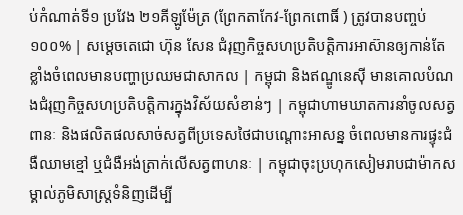ប់កំណាត់ទី១ ប្រវែង ២១គីឡូម៉ែត្រ (ព្រែកតាកែវ-ព្រែកពោធិ៍ ) ត្រូវបានបញ្ចប់ ១០០% | សម្តេចតេជោ ហ៊ុន សែន ជំរុញកិច្ចសហប្រតិបត្តិការអាស៊ានឲ្យកាន់តែខ្លាំងចំពេលមានបញ្ហាប្រឈមជាសាកល | កម្ពុជា និងឥណ្ឌូនេស៊ី មានគោលបំណងជំរុញកិច្ចសហប្រតិបត្តិការក្នុងវិស័យសំខាន់ៗ | កម្ពុជាហាមឃាតការនាំចូលសត្វពានៈ និងផលិតផលសាច់សត្វពីប្រទេសថៃជាបណ្ដោះអាសន្ន ចំពេលមានការផ្ទុះជំងឺឈាមខ្មៅ ឬជំងឺអង់ត្រាក់លើសត្វពាហនៈ | កម្ពុជាចុះប្រហុកសៀមរាបជាម៉ាកសម្គាល់ភូមិសាស្ត្រទំនិញដើម្បី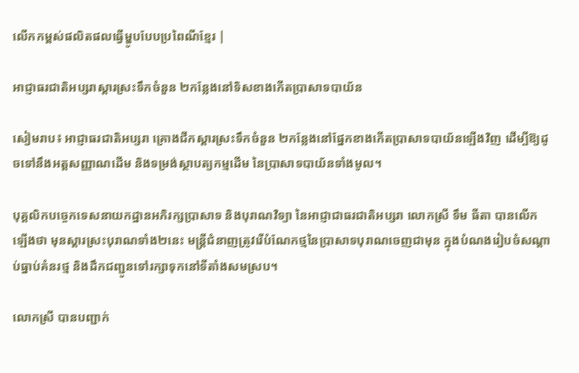លើកកម្ពស់ផលិតផលធ្វើម្ហូបបែបប្រពៃណីខ្មែរ |

អាជ្ញាធរជាតិអប្សរាស្ដារស្រះទឹកចំនួន ២កន្លែងនៅទិសខាងកើតប្រាសាទបាយ័ន

សៀមរាប៖ អាជ្ញាធរជាតិអប្សរា គ្រោងជីកស្តារស្រះទឹកចំនួន ២កន្លែងនៅផ្នែកខាងកើតប្រាសាទបាយ័នឡើងវិញ ដើម្បីឱ្យដូចទៅនឹងអត្តសញ្ញាណដើម និងទម្រង់ស្ថាបត្យកម្មដើម នៃប្រាសាទបាយ័នទាំងមូល។

បុគ្គលិកបច្ចេកទេសនាយកដ្ឋានអភិរក្សប្រាសាទ និងបុរាណវិទ្យា នៃអាជ្ញាជាធរជាតិអប្សរា លោកស្រី ទឹម ធីតា បានលើកឡើងថា មុនស្តារស្រះបុរាណទាំង២នេះ មន្ត្រីជំនាញត្រូវរើបំណែកថ្មនៃប្រាសាទបុរាណចេញជាមុន ក្នុងបំណងរៀបចំសណ្តាប់ធ្នាប់គំនរថ្ម និងដឹកជញ្ជូនទៅរក្សាទុកនៅទីតាំងសមស្រប។

លោកស្រី បានបញ្ជាក់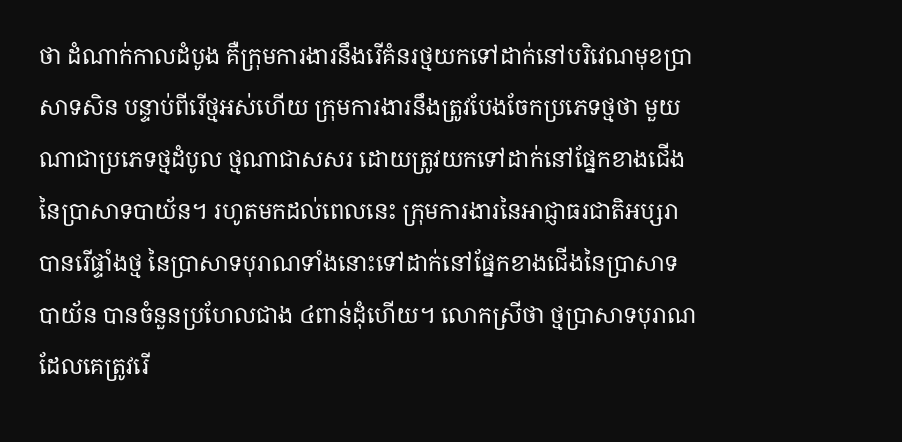ថា ដំណាក់កាលដំបូង គឺក្រុមការងារនឹងរើគំនរថ្មយកទៅដាក់នៅបរិវេណមុខប្រាសាទសិន បន្ទាប់ពីរើថ្មអស់ហើយ ក្រុមការងារនឹងត្រូវបែងចែកប្រភេទថ្មថា មួយណាជាប្រភេទថ្មដំបូល ថ្មណាជាសសរ ដោយត្រូវយកទៅដាក់នៅផ្នែកខាងជើងនៃប្រាសាទបាយ័ន។ រហូតមកដល់ពេលនេះ ក្រុមការងារនៃអាជ្ញាធរជាតិអប្សរា បានរើផ្ទាំងថ្ម នៃប្រាសាទបុរាណទាំងនោះទៅដាក់នៅផ្នែកខាងជើងនៃប្រាសាទបាយ័ន បានចំនួនប្រហែលជាង ៤ពាន់ដុំហើយ។ លោកស្រីថា ថ្មប្រាសាទបុរាណ ដែលគេត្រូវរើ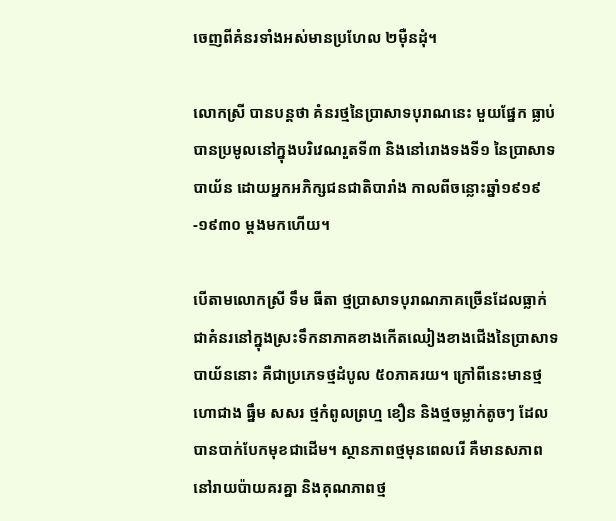ចេញពីគំនរទាំងអស់មានប្រហែល ២ម៉ឺនដុំ។

លោកស្រី បានបន្តថា គំនរថ្មនៃប្រាសាទបុរាណនេះ មួយផ្នែក ធ្លាប់បានប្រមូលនៅក្នុងបរិវេណរួតទី៣ និងនៅរោងទងទី១ នៃប្រាសាទបាយ័ន ដោយអ្នកអភិក្សជនជាតិបារាំង កាលពីចន្លោះឆ្នាំ១៩១៩-១៩៣០ ម្ដងមកហើយ។

បើតាមលោកស្រី ទឹម ធីតា ថ្មប្រាសាទបុរាណភាគច្រើនដែលធ្លាក់ជាគំនរនៅក្នុងស្រះទឹកនាភាគខាងកើតឈៀងខាងជើងនៃប្រាសាទបាយ័ននោះ គឺជាប្រភេទថ្មដំបូល ៥០ភាគរយ។ ក្រៅពីនេះមានថ្មហោជាង ធ្នឹម សសរ ថ្មកំពូលព្រហ្ម ខឿន និងថ្មចម្លាក់តូចៗ ដែលបានបាក់បែកមុខជាដើម។ ស្ថានភាពថ្មមុនពេលរើ គឺមានសភាពនៅរាយប៉ាយគរគ្នា និងគុណភាពថ្ម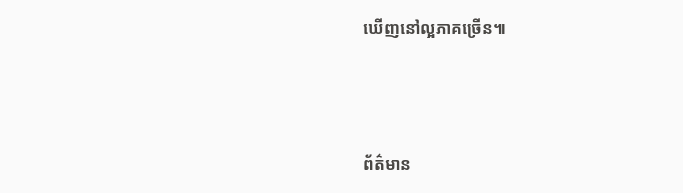ឃើញនៅល្អភាគច្រើន៕



ព័ត៌មាន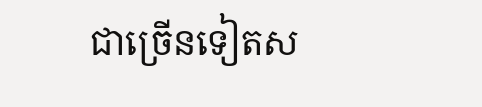ជាច្រើនទៀតស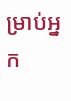ម្រាប់អ្នក